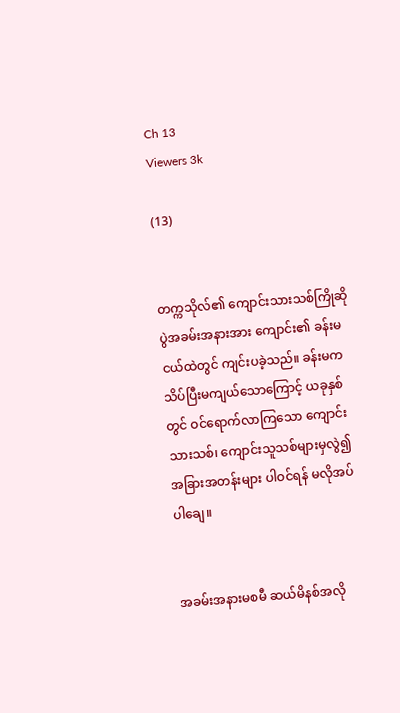Ch 13
Viewers 3k

(13)


တက္ကသိုလ်၏ ကျောင်းသားသစ်ကြိုဆိုပွဲအခမ်းအနားအား ကျောင်း၏ ခန်းမငယ်ထဲတွင် ကျင်းပခဲ့သည်။ ခန်းမက သိပ်ပြီးမကျယ်သောကြောင့် ယခုနှစ်တွင် ဝင်ရောက်လာကြသော ကျောင်းသားသစ်၊ ကျောင်းသူသစ်များမှလွဲ၍ အခြားအတန်းများ ပါဝင်ရန် မလိုအပ်ပါချေ။


အခမ်းအနားမစမီ ဆယ်မိနစ်အလို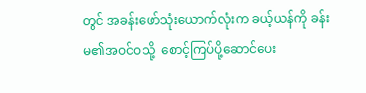တွင် အခန်းဖော်သုံးယောက်လုံးက ခယ့်ယန်ကို ခန်းမ၏အဝင်ဝသို့  စောင့်ကြပ်ပို့ဆောင်ပေး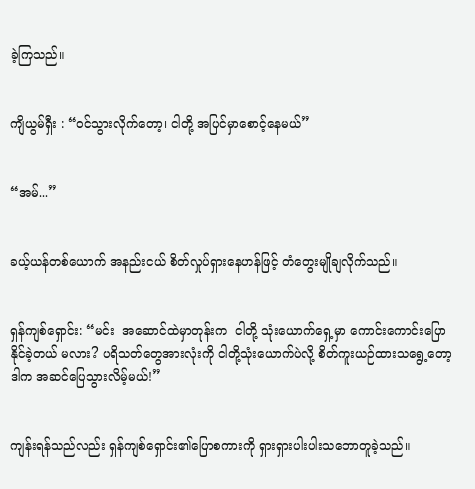ခဲ့ကြသည်။


ကျိယွမ်ရှီး : “ဝင်သွားလိုက်တော့၊ ငါတို့ အပြင်မှာစောင့်နေမယ်”


“အမ်...”


ခယ့်ယန်တစ်ယောက် အနည်းငယ် စိတ်လှုပ်ရှားနေဟန်ဖြင့် တံတွေးမျိုချလိုက်သည်။


ရှန်ကျစ်ရှောင်း: “မင်း  အဆောင်ထဲမှာတုန်းက  ငါတို့ သုံးယောက်ရှေ့မှာ ကောင်းကောင်းပြောနိုင်ခဲ့တယ် မလား? ပရိသတ်တွေအားလုံးကို ငါတို့သုံးယောက်ပဲလို့ စိတ်ကူးယဉ်ထားသရွေ့တော့ ဒါက အဆင်ပြေသွားလိမ့်မယ်!”


ကျန်းရန်သည်လည်း ရှန်ကျစ်ရှောင်း၏ပြောစကားကို ရှားရှားပါးပါးသဘောတူခဲ့သည်။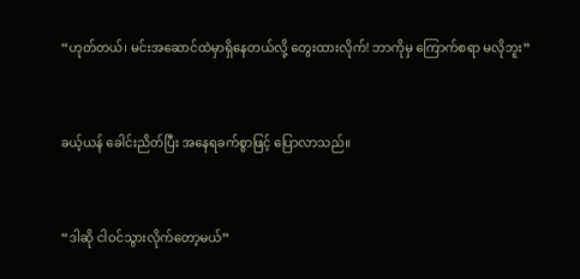“ဟုတ်တယ်၊ မင်းအဆောင်ထဲမှာရှိနေတယ်လို့ တွေးထားလိုက်! ဘာကိုမှ ကြောက်စရာ မလိုဘူး”


ခယ့်ယန် ခေါင်းညိတ်ပြီး အနေရခက်စွာဖြင့် ပြောလာသည်။


“ဒါဆို ငါဝင်သွားလိုက်တော့မယ်”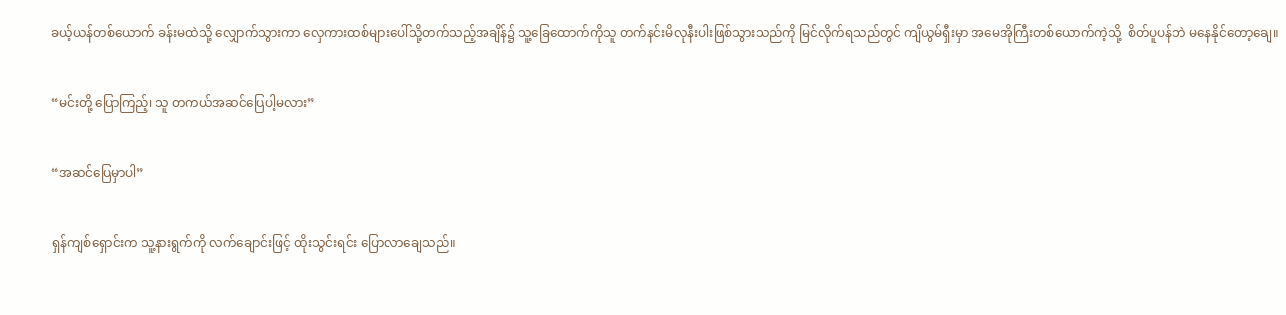ခယ့်ယန်တစ်ယောက် ခန်းမထဲသို့ လျှောက်သွားကာ လှေကားထစ်များပေါ်သို့တက်သည့်အချိန်၌ သူ့ခြေထောက်ကိုသူ တက်နင်းမိလုနီးပါးဖြစ်သွားသည်ကို မြင်လိုက်ရသည်တွင် ကျိယွမ်ရှီးမှာ အမေအိုကြီးတစ်ယောက်ကဲ့သို့  စိတ်ပူပန်ဘဲ မနေနိုင်တော့ချေ။


“မင်းတို့ ပြောကြည့်၊ သူ တကယ်အဆင်ပြေပါ့မလား”


“အဆင်ပြေမှာပါ”


ရှန်ကျစ်ရှောင်းက သူ့နားရွက်ကို လက်ချောင်းဖြင့် ထိုးသွင်းရင်း ပြောလာချေသည်။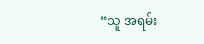“သူ အရမ်း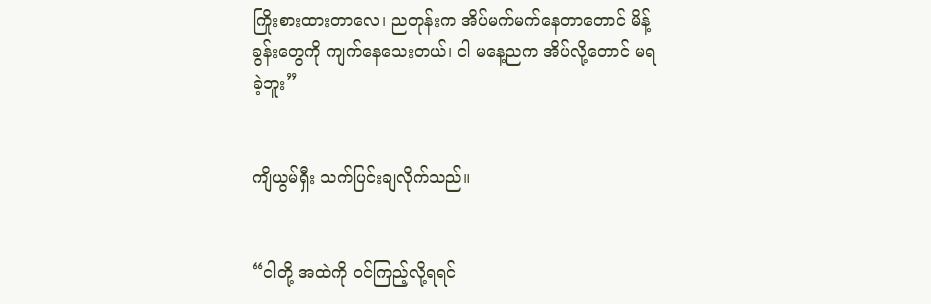ကြိုးစားထားတာလေ၊ ညတုန်းက အိပ်မက်မက်နေတာတောင် မိန့်ခွန်းတွေကို ကျက်နေသေးတယ်၊ ငါ မနေ့ညက အိပ်လို့တောင် မရခဲ့ဘူး”


ကျိယွမ်ရှီး သက်ပြင်းချလိုက်သည်။


“ငါတို့ အထဲကို ဝင်ကြည့်လို့ရရင်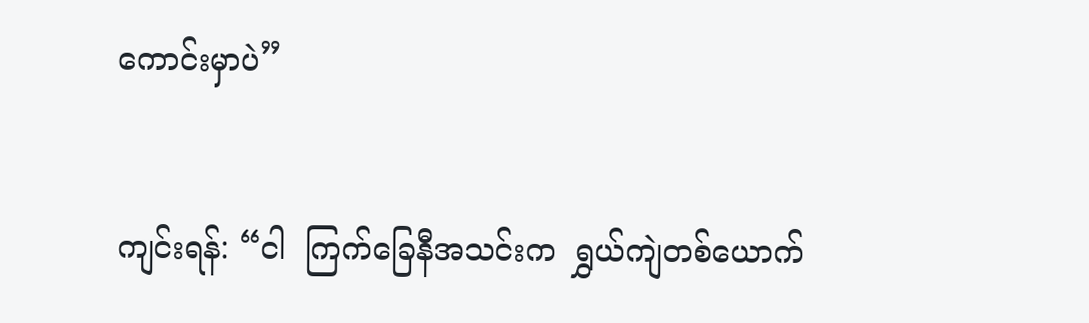ကောင်းမှာပဲ”


ကျင်းရန်: “ငါ  ကြက်ခြေနီအသင်းက  ရွှယ်ကျဲတစ်ယောက်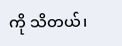ကို သိတယ်၊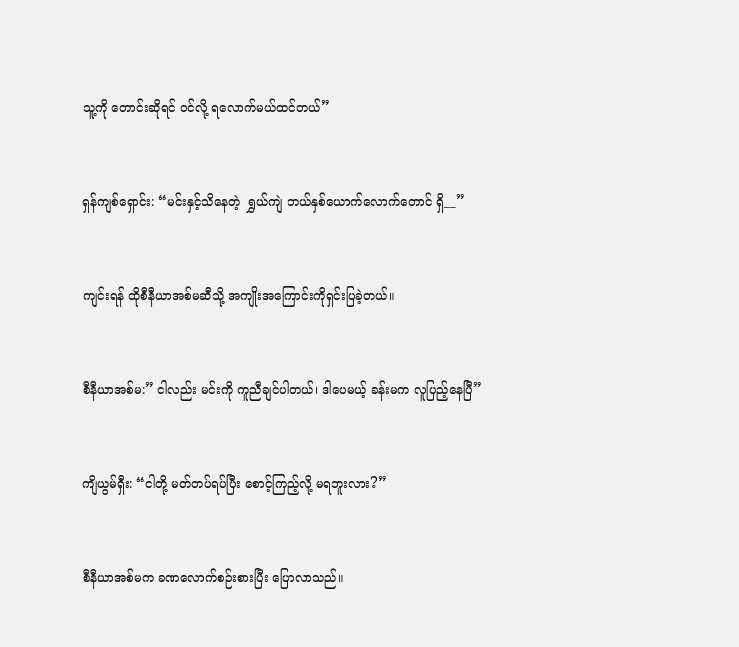သူ့ကို တောင်းဆိုရင် ဝင်လို့ ရလောက်မယ်ထင်တယ်”


ရှန်ကျစ်ရှောင်း: “မင်းနှင့်သိနေတဲ့  ရွှယ်ကျဲ ဘယ်နှစ်ယောက်လောက်တောင် ရှိ__”


ကျင်းရန် ထိုစီနီယာအစ်မဆီသို့ အကျိုးအကြောင်းကိုရှင်းပြခဲ့တယ်။


စီနီယာအစ်မ:” ငါလည်း မင်းကို ကူညီချင်ပါတယ်၊ ဒါပေမယ့် ခန်းမက လူပြည့်နေပြီ”


ကျိယွမ်ရှီး: “ငါတို့ မတ်တပ်ရပ်ပြီး စောင့်ကြည့်လို့ မရဘူးလား?”


စီနီယာအစ်မက ခဏလောက်စဉ်းစားပြီး ပြောလာသည်။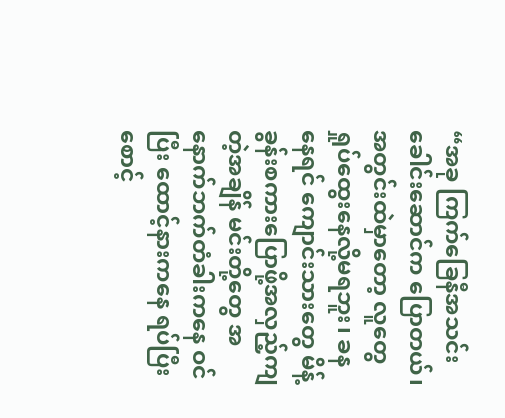“အခု ကြက်ခြေနီအသင်းခေါင်းဆောင်က ပြောတယ်၊ အတွင်းထဲမှာတော့ လူတွေ ရှုပ်ထွေးနေလို့မရဘူး၊ ခနနေရင် ကျောင်းသားတွေ မိန့်ခွန်းစကားပြောဖို့အလှည့်ကျတဲ့အချိန် မင်းတို့တွေ အနောက်ဘက်တံခါးကနေ ဝင်ပြီး ထောင့်နားကနေ ရပ်ပြီး စောင့်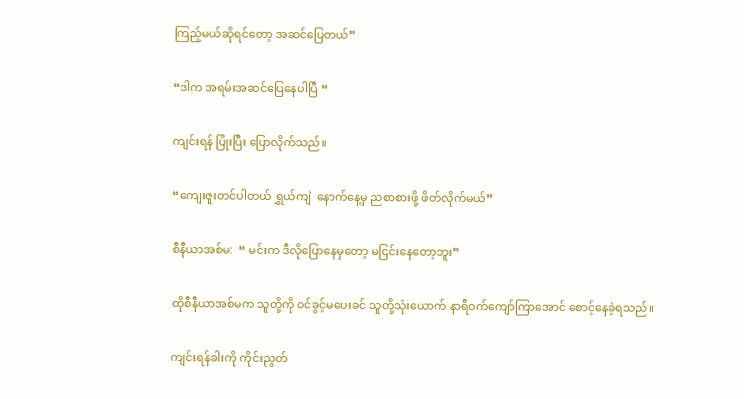ကြည့်မယ်ဆိုရင်တော့ အဆင်ပြေတယ်”


“ဒါက အရမ်းအဆင်ပြေနေပါပြီ “


ကျင်းရန် ပြုံးပြီး ပြောလိုက်သည်။


“ကျေးဇူးတင်ပါတယ် ရွှယ်ကျဲ  နောက်နေ့မှ ညစာစားဖို့ ဖိတ်လိုက်မယ်”


စီနီယာအစ်မ:  “ မင်းက ဒီလိုပြောနေမှတော့ မငြင်းနေတော့ဘူး”


ထိုစီနီယာအစ်မက သူတို့ကို ဝင်ခွင့်မပေးခင် သူတို့သုံးယောက် နာရီဝက်ကျော်ကြာအောင် စောင့်နေခဲ့ရသည်။


ကျင်းရန်ခါးကို ကိုင်းညွတ်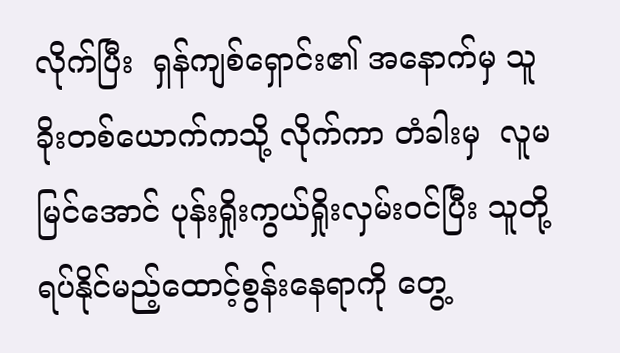လိုက်ပြီး  ရှန်ကျစ်ရှောင်း၏ အနောက်မှ သူခိုးတစ်ယောက်ကသို့ လိုက်ကာ တံခါးမှ  လူမမြင်အောင် ပုန်းရှိုးကွယ်ရှိုးလှမ်းဝင်ပြီး သူတို့ ရပ်နိုင်မည့်ထောင့်စွန်းနေရာကို တွေ့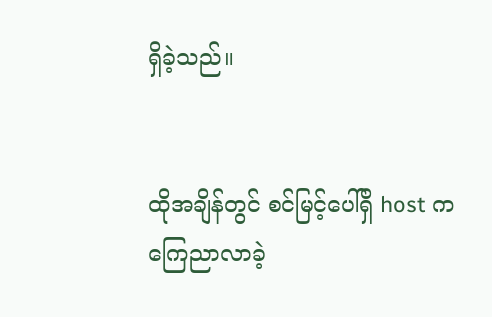ရှိခဲ့သည်။


ထိုအချိန်တွင် စင်မြင့်ပေါ်ရှိ host က ကြေညာလာခဲ့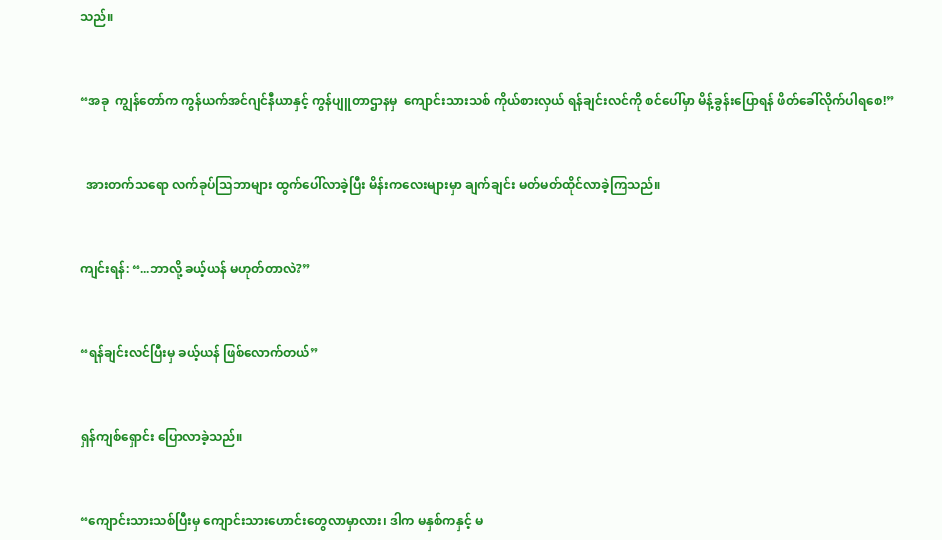သည်။


“အခု  ကျွန်တော်က ကွန်ယက်အင်ဂျင်နီယာနှင့် ကွန်ပျူတာဌာနမှ  ကျောင်းသားသစ် ကိုယ်စားလှယ် ရန်ချင်းလင်ကို စင်ပေါ်မှာ မိန့်ခွန်းပြောရန် ဖိတ်ခေါ်လိုက်ပါရစေ!”


  အားတက်သရော လက်ခုပ်သြဘာများ ထွက်ပေါ်လာခဲ့ပြီး မိန်းကလေးများမှာ ချက်ချင်း မတ်မတ်ထိုင်လာခဲ့ကြသည်။


ကျင်းရန်: “...ဘာလို့ ခယ့်ယန် မဟုတ်တာလဲ?”


“ရန်ချင်းလင်ပြီးမှ ခယ့်ယန် ဖြစ်လောက်တယ်”


ရှန်ကျစ်ရှောင်း ပြောလာခဲ့သည်။


“ကျောင်းသားသစ်ပြီးမှ ကျောင်းသားဟောင်းတွေလာမှာလား၊ ဒါက မနှစ်ကနှင့် မ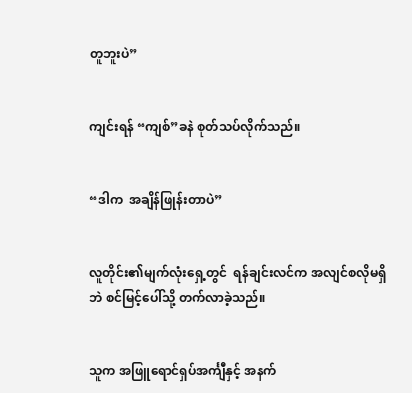တူဘူးပဲ”


ကျင်းရန် “ကျစ်”ခနဲ စုတ်သပ်လိုက်သည်။


“ဒါက  အချိန်ဖြုန်းတာပဲ”


လူတိုင်း၏မျက်လုံးရှေ့တွင်  ရန်ချင်းလင်က အလျင်စလိုမရှိဘဲ စင်မြင့်ပေါ်သို့ တက်လာခဲ့သည်။


သူက အဖြူရောင်ရှပ်အင်္ကျီနှင့် အနက်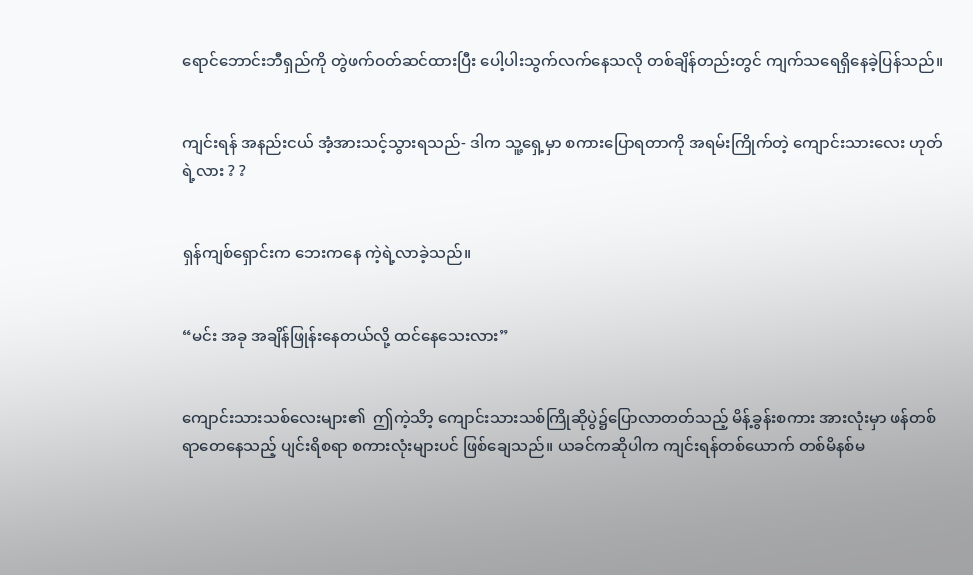ရောင်ဘောင်းဘီရှည်ကို တွဲဖက်ဝတ်ဆင်ထားပြီး ပေါ့ပါးသွက်လက်နေသလို တစ်ချိန်တည်းတွင် ကျက်သရေရှိနေခဲ့ပြန်သည်။


ကျင်းရန် အနည်းငယ် အံ့အားသင့်သွားရသည်- ဒါက သူ့ရှေ့မှာ စကားပြောရတာကို အရမ်းကြိုက်တဲ့ ကျောင်းသားလေး ဟုတ်ရဲ့လား ? ?


ရှန်ကျစ်ရှောင်းက ဘေးကနေ ကဲ့ရဲ့လာခဲ့သည်။


“မင်း အခု အချိန်ဖြုန်းနေတယ်လို့ ထင်နေသေးလား”


ကျောင်းသားသစ်လေးများ၏  ဤကဲ့သိာ့ ကျောင်းသားသစ်ကြိုဆိုပွဲ၌ပြောလာတတ်သည့် မိန့်ခွန်းစကား အားလုံးမှာ ဖန်တစ်ရာတေနေသည့် ပျင်းရိစရာ စကားလုံးများပင် ဖြစ်ချေသည်။ ယခင်ကဆိုပါက ကျင်းရန်တစ်ယောက် တစ်မိနစ်မ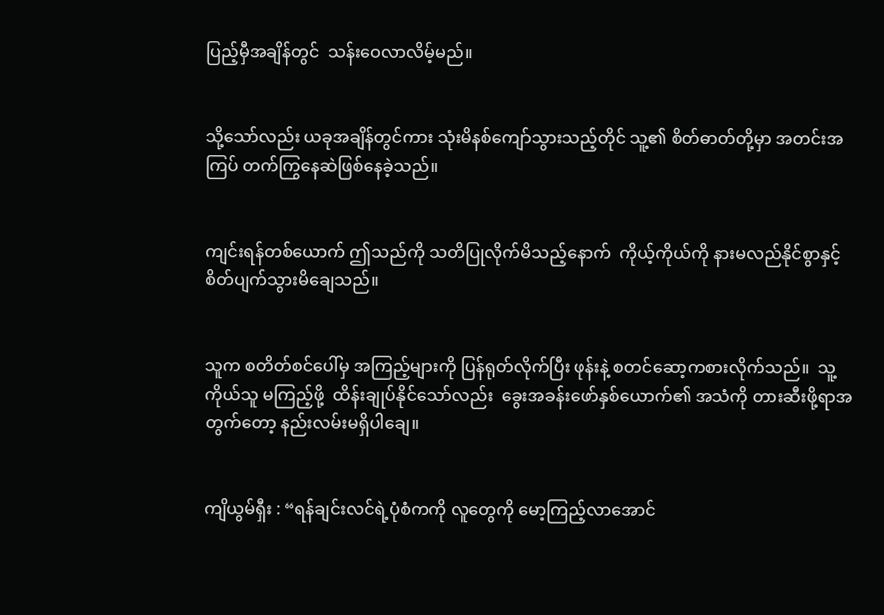ပြည့်မှီအချိန်တွင်  သန်းဝေလာလိမ့်မည်။


သို့သော်လည်း ယခုအချိန်တွင်ကား သုံးမိနစ်ကျော်သွားသည့်တိုင် သူ့၏ စိတ်ဓာတ်တို့မှာ အတင်းအကြပ် တက်ကြွနေဆဲဖြစ်နေခဲ့သည်။


ကျင်းရန်တစ်ယောက် ဤသည်ကို သတိပြုလိုက်မိသည့်နောက်  ကိုယ့်ကိုယ်ကို နားမလည်နိုင်စွာနှင့်စိတ်ပျက်သွားမိချေသည်။


သူက စတိတ်စင်ပေါ်မှ အကြည့်များကို ပြန်ရုတ်လိုက်ပြီး ဖုန်းနဲ့ စတင်ဆော့ကစားလိုက်သည်။  သူ့ကိုယ်သူ မကြည့်ဖို့  ထိန်းချုပ်နိုင်သော်လည်း  ခွေးအခန်းဖော်နှစ်ယောက်၏ အသံကို တားဆီးဖို့ရာအတွက်တော့ နည်းလမ်းမရှိပါချေ။


ကျိယွမ်ရှီး : “ရန်ချင်းလင်ရဲ့ပုံစံကကို လူတွေကို မော့ကြည့်လာအောင်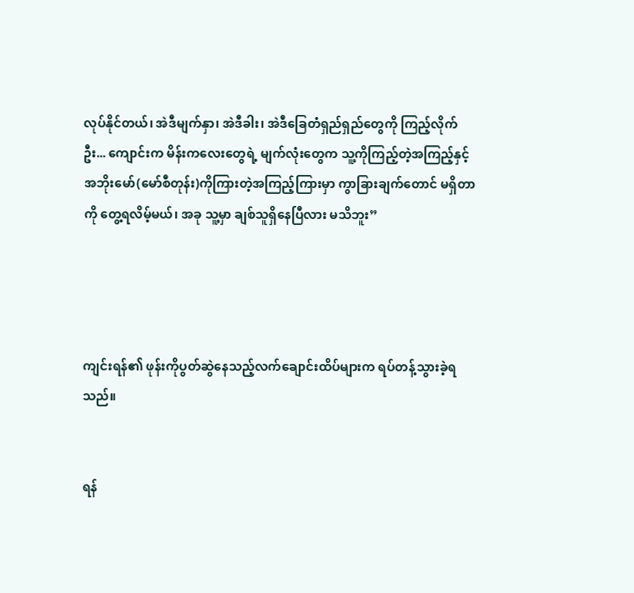လုပ်နိုင်တယ်၊ အဲဒီမျက်နှာ၊ အဲဒီခါး၊ အဲဒီခြေတံရှည်ရှည်တွေကို ကြည့်လိုက်ဦး... ကျောင်းက မိန်းကလေးတွေရဲ့ မျက်လုံးတွေက သူ့ကိုကြည့်တဲ့အကြည့်နှင့် အဘိုးမော်(မော်စီတုန်း)ကိုကြားတဲ့အကြည့်ကြားမှာ ကွာခြားချက်တောင် မရှိတာကို တွေ့ရလိမ့်မယ်၊ အခု သူ့မှာ ချစ်သူရှိနေပြီလား မသိဘူး”




ကျင်းရန်၏ ဖုန်းကိုပွတ်ဆွဲနေသည့်လက်ချောင်းထိပ်များက ရပ်တန့်သွားခဲ့ရသည်။


ရန်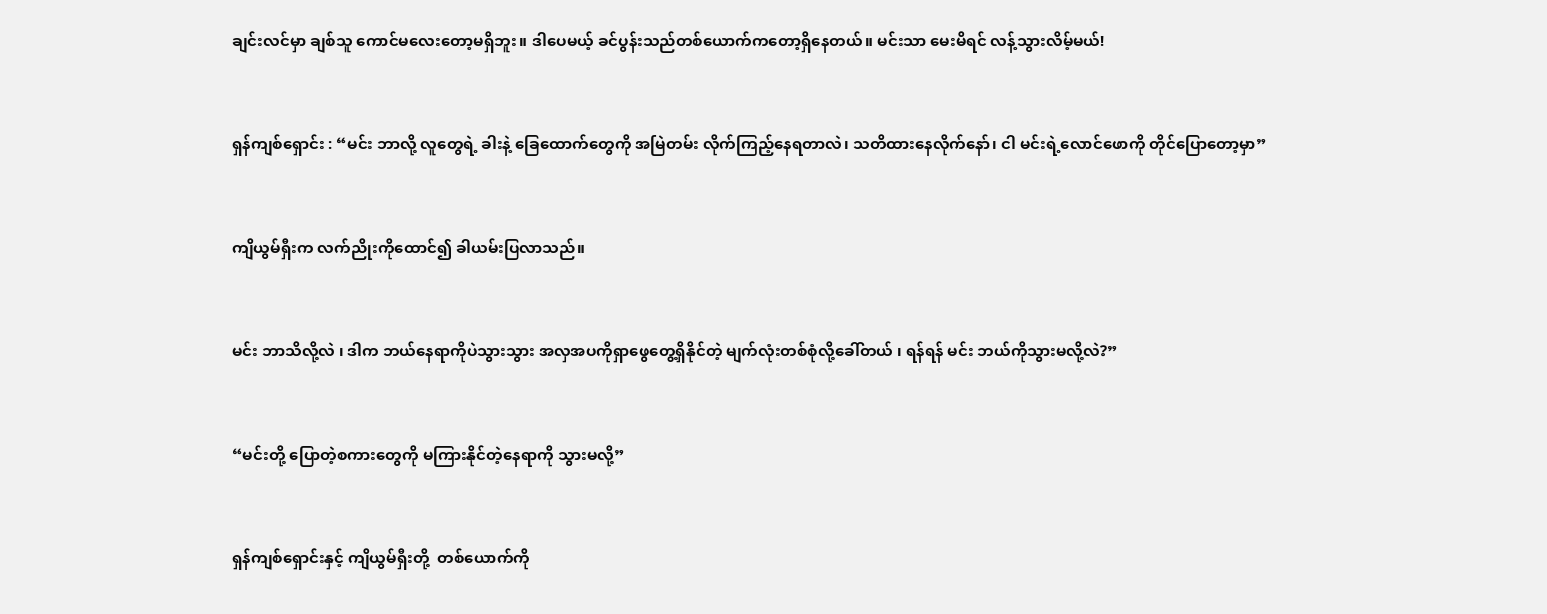ချင်းလင်မှာ ချစ်သူ ကောင်မလေးတော့မရှိဘူး။ ဒါပေမယ့် ခင်ပွန်းသည်တစ်ယောက်ကတော့ရှိနေတယ်။ မင်းသာ မေးမိရင် လန့်သွားလိမ့်မယ်!


ရှန်ကျစ်ရှောင်း : “မင်း ဘာလို့ လူတွေရဲ့ ခါးနဲ့ ခြေထောက်တွေကို အမြဲတမ်း လိုက်ကြည့်နေရတာလဲ၊ သတိထားနေလိုက်နော်၊ ငါ မင်းရဲ့လောင်ဖောကို တိုင်ပြောတော့မှာ”


ကျိယွမ်ရှီးက လက်ညိုးကိုထောင်၍ ခါယမ်းပြလာသည်။


မင်း ဘာသိလို့လဲ ၊ ဒါက ဘယ်နေရာကိုပဲသွားသွား အလှအပကိုရှာဖွေတွေ့ရှိနိုင်တဲ့ မျက်လုံးတစ်စုံလို့ခေါ်တယ် ၊ ရန်ရန် မင်း ဘယ်ကိုသွားမလို့လဲ?”


“မင်းတို့ ပြောတဲ့စကားတွေကို မကြားနိုင်တဲ့နေရာကို သွားမလို့”


ရှန်ကျစ်ရှောင်းနှင့် ကျိယွမ်ရှီးတို့  တစ်ယောက်ကို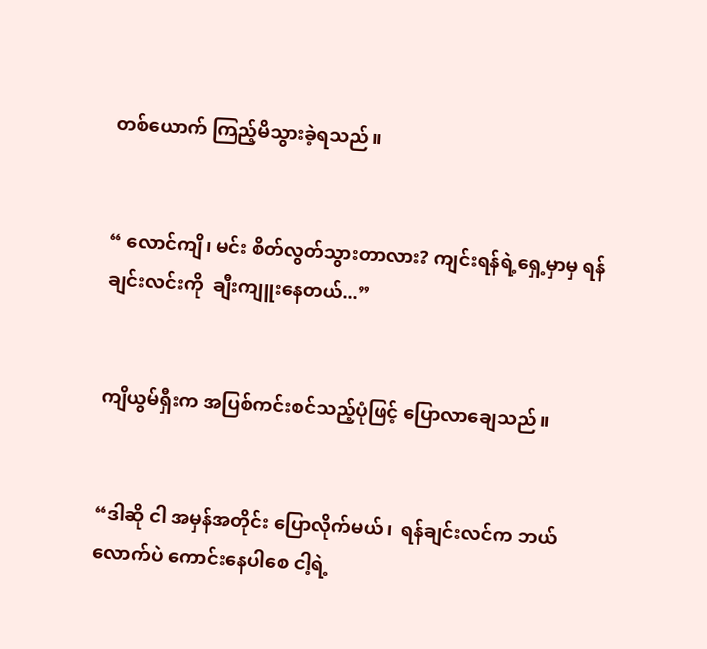တစ်ယောက် ကြည့်မိသွားခဲ့ရသည်။


“ လောင်ကျိ၊ မင်း စိတ်လွတ်သွားတာလား? ကျင်းရန်ရဲ့ရှေ့မှာမှ ရန်ချင်းလင်းကို  ချီးကျူးနေတယ်...”


ကျိယွမ်ရှီးက အပြစ်ကင်းစင်သည့်ပုံဖြင့် ပြောလာချေသည်။


“ဒါဆို ငါ အမှန်အတိုင်း ပြောလိုက်မယ်၊  ရန်ချင်းလင်က ဘယ်လောက်ပဲ ကောင်းနေပါစေ ငါ့ရဲ့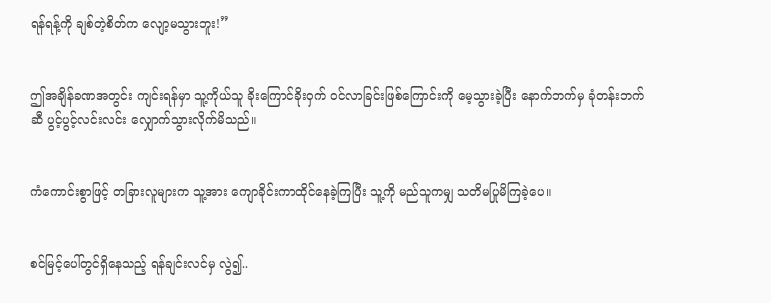ရန်ရန့်ကို ချစ်တဲ့စိတ်က လျော့မသွားဘူး!”


ဤအချိန်ခဏအတွင်း ကျင်းရန်မှာ သူ့ကိုယ်သူ ခိုးကြောင်ခိုးဝှက် ဝင်လာခြင်းဖြစ်ကြောင်းကို မေ့သွားခဲ့ပြီး နောက်ဘက်မှ ခုံတန်းဘက်ဆီ ပွင့်ပွင့်လင်းလင်း လျှောက်သွားလိုက်မိသည်။


ကံကောင်းစွာဖြင့် တခြားလူများက သူ့အား ကျောခိုင်းကာထိုင်နေခဲ့ကြပြီး သူ့ကို မည်သူကမျှ သတိမပြုမိကြခဲ့ပေ။


စင်မြင့်ပေါ်တွင်ရှိနေသည့် ရန်ချင်းလင်မှ လွဲ၍..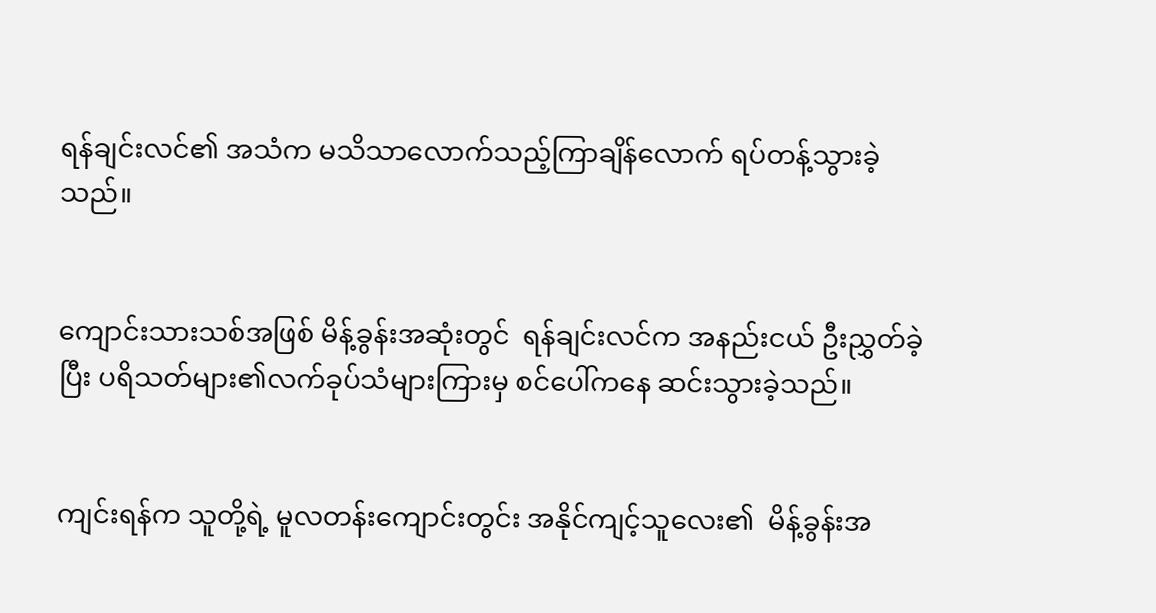ရန်ချင်းလင်၏ အသံက မသိသာလောက်သည့်ကြာချိန်လောက် ရပ်တန့်သွားခဲ့သည်။


ကျောင်းသားသစ်အဖြစ် မိန့်ခွန်းအဆုံးတွင်  ရန်ချင်းလင်က အနည်းငယ် ဦးညွှတ်ခဲ့ပြီး ပရိသတ်များ၏လက်ခုပ်သံများကြားမှ စင်ပေါ်ကနေ ဆင်းသွားခဲ့သည်။


ကျင်းရန်က သူတို့ရဲ့ မူလတန်းကျောင်းတွင်း အနိုင်ကျင့်သူလေး၏  မိန့်ခွန်းအ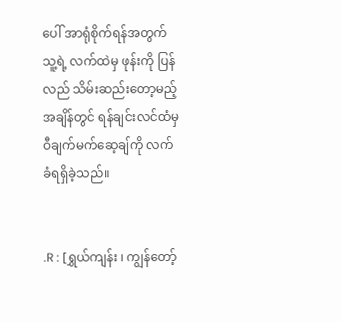ပေါ် အာရုံစိုက်ရန်အတွက် သူ့ရဲ့ လက်ထဲမှ ဖုန်းကို ပြန်လည် သိမ်းဆည်းတော့မည့်အချိန်တွင် ရန်ချင်းလင်ထံမှ ဝီချက်မက်ဆေ့ချ်ကို လက်ခံရရှိခဲ့သည်။


.R : [ရွှယ်ကျန်း ၊ ကျွန်တော့်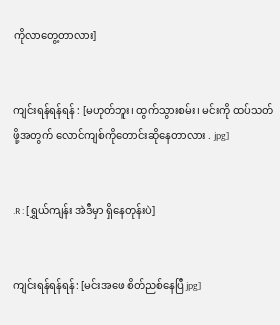ကိုလာတွေ့တာလား]


ကျင်းရန်ရန်ရန် : [မဟုတ်ဘူး၊ ထွက်သွားစမ်း၊ မင်းကို ထပ်သတ်ဖို့အတွက် လောင်ကျစ်ကိုတောင်းဆိုနေတာလား . jpg]


.R : [ရွှယ်ကျန်း အဲဒီမှာ ရှိနေတုန်းပဲ]


ကျင်းရန်ရန်ရန်: [မင်းအဖေ စိတ်ညစ်နေပြီ jpg]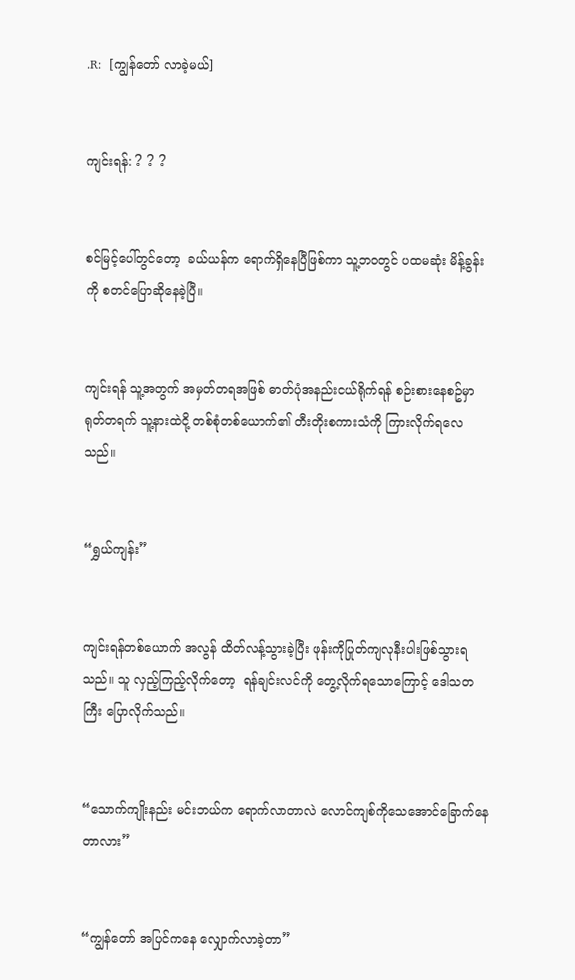.R:  [ကျွန်တော် လာခဲ့မယ်]


ကျင်းရန်: ? ? ?


စင်မြင့်ပေါ်တွင်တော့  ခယ်ယန်က ရောက်ရှိနေပြီဖြစ်ကာ သူ့ဘဝတွင် ပထမဆုံး မိန့်ခွန်းကို စတင်ပြောဆိုနေခဲ့ပြီ။


ကျင်းရန် သူ့အတွက် အမှတ်တရအဖြစ် ဓာတ်ပုံအနည်းငယ်ရိုက်ရန် စဉ်းစားနေစဥ်မှာ ရုတ်တရက် သူ့နားထဲငို့ တစ်စုံတစ်ယောက်၏ တီးတိုးစကားသံကို ကြားလိုက်ရလေသည်။


“ရွှယ်ကျန်း”


ကျင်းရန်တစ်ယောက် အလွန် ထိတ်လန့်သွားခဲ့ပြီး ဖုန်းကိုပြုတ်ကျလုနီးပါးဖြစ်သွားရသည်။ သူ လှည့်ကြည့်လိုက်တော့  ရန်ချင်းလင်ကို တွေ့လိုက်ရသောကြောင့် ဒေါသတကြီး ပြောလိုက်သည်။


“သောက်ကျိုးနည်း မင်းဘယ်က ရောက်လာတာလဲ လောင်ကျစ်ကိုသေအောင်ခြောက်နေတာလား”


“ကျွန်တော် အပြင်ကနေ လျှောက်လာခဲ့တာ”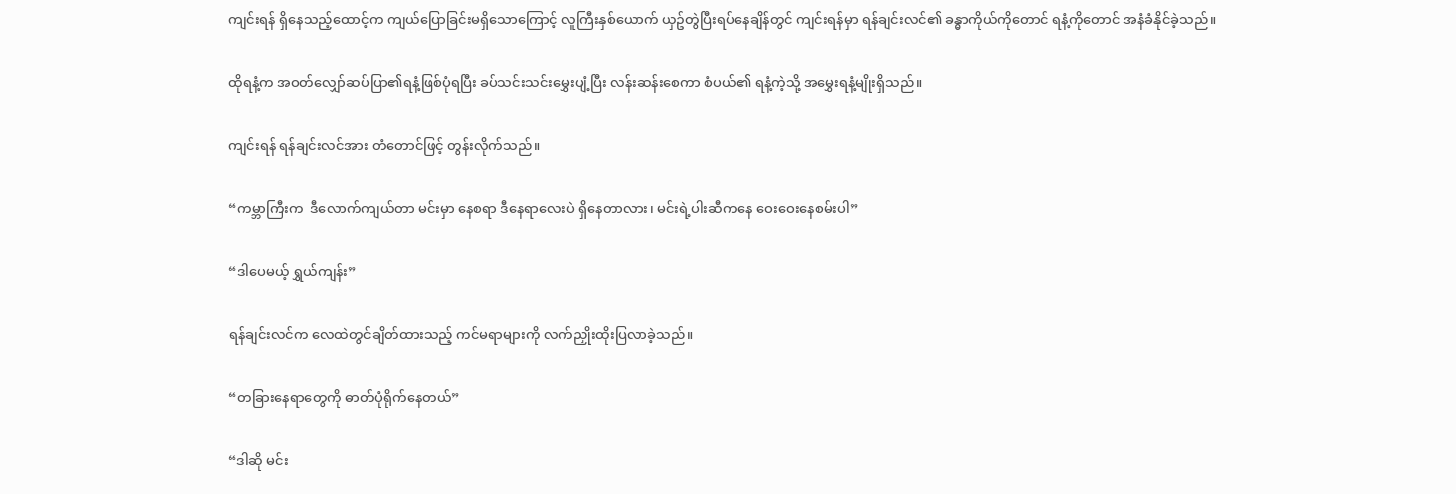ကျင်းရန် ရှိနေသည့်ထောင့်က ကျယ်ပြောခြင်းမရှိသောကြောင့် လူကြီးနှစ်ယောက် ယှဥ်တွဲပြီးရပ်နေချိန်တွင် ကျင်းရန်မှာ ရန်ချင်းလင်၏ ခန္ဓာကိုယ်ကိုတောင် ရနံ့ကိုတောင် အနံခံနိုင်ခဲ့သည်။


ထိုရနံ့က အဝတ်လျှော်ဆပ်ပြာ၏ရနံ့ဖြစ်ပုံရပြီး ခပ်သင်းသင်းမွှေးပျံ့ပြီး လန်းဆန်းစေကာ စံပယ်၏ ရနံ့ကဲ့သို့ အမွှေးရနံ့မျိုးရှိသည်။


ကျင်းရန် ရန်ချင်းလင်အား တံတောင်ဖြင့် တွန်းလိုက်သည်။


“ကမ္ဘာကြီးက  ဒီလောက်ကျယ်တာ မင်းမှာ နေစရာ ဒီနေရာလေးပဲ ရှိနေတာလား၊ မင်းရဲ့ပါးဆီကနေ ဝေးဝေးနေစမ်းပါ”


“ဒါပေမယ့် ရွှယ်ကျန်း”


ရန်ချင်းလင်က လေထဲတွင်ချိတ်ထားသည့် ကင်မရာများကို လက်ညှိုးထိုးပြလာခဲ့သည်။


“တခြားနေရာတွေကို ဓာတ်ပုံရိုက်နေတယ်”


“ဒါဆို မင်း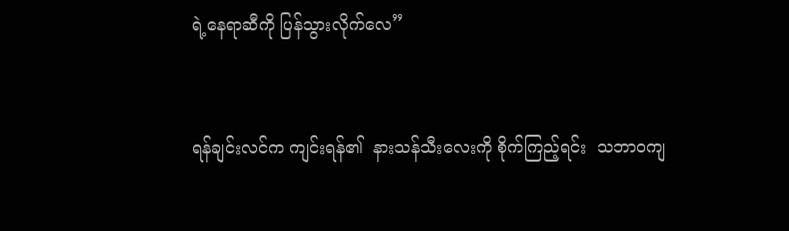ရဲ့နေရာဆီကို ပြန်သွားလိုက်လေ”


ရန်ချင်းလင်က ကျင်းရန်၏  နားသန်သီးလေးကို စိုက်ကြည့်ရင်း  သဘာဝကျ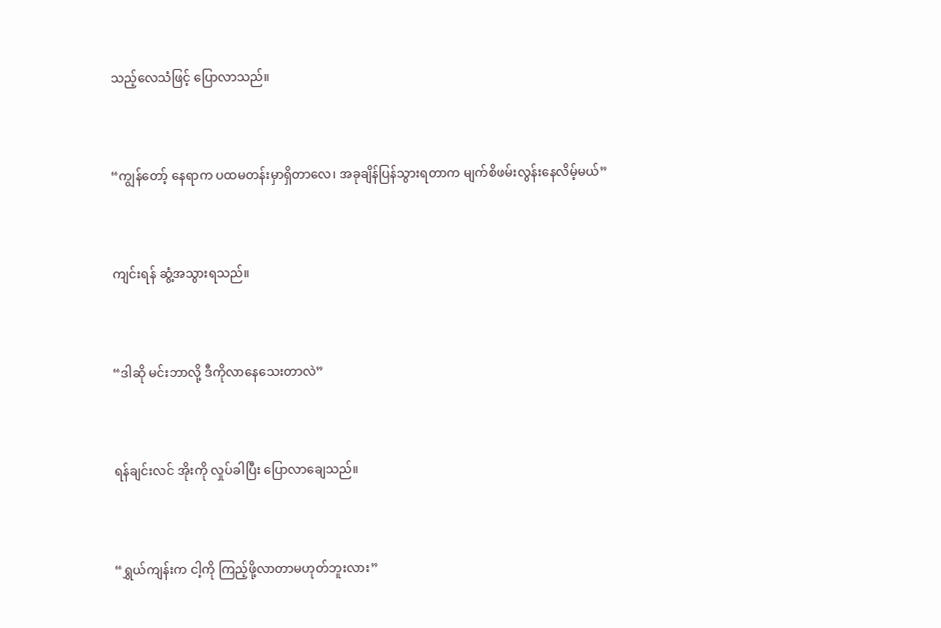သည့်လေသံဖြင့် ပြောလာသည်။


“ကျွန်တော့် နေရာက ပထမတန်းမှာရှိတာလေ၊ အခုချိန်ပြန်သွားရတာက မျက်စိဖမ်းလွန်းနေလိမ့်မယ်”


ကျင်းရန် ဆွံ့အသွားရသည်။


“ဒါဆို မင်းဘာလို့ ဒီကိုလာနေသေးတာလဲ”


ရန်ချင်းလင် အိုးကို လှုပ်ခါပြီး ပြောလာချေသည်။


“ရွှယ်ကျန်းက ငါ့ကို ကြည့်ဖို့လာတာမဟုတ်ဘူးလား”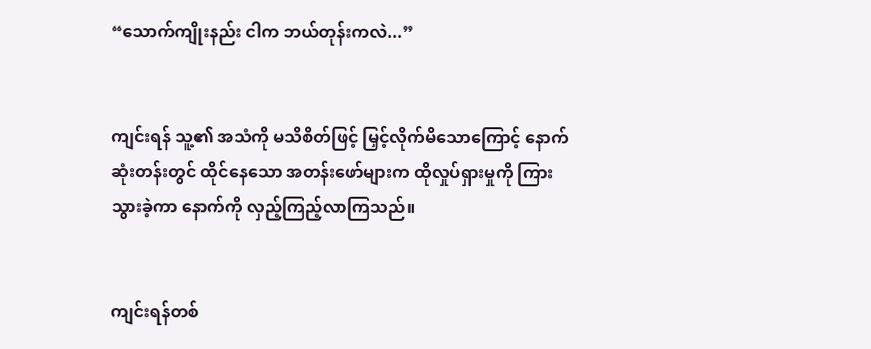“သောက်ကျိုးနည်း ငါက ဘယ်တုန်းကလဲ...”


ကျင်းရန် သူ့၏ အသံကို မသိစိတ်ဖြင့် မြှင့်လိုက်မိသောကြောင့် နောက်ဆုံးတန်းတွင် ထိုင်နေသော အတန်းဖော်များက ထိုလှုပ်ရှားမှုကို ကြားသွားခဲ့ကာ နောက်ကို လှည့်ကြည့်လာကြသည်။


ကျင်းရန်တစ်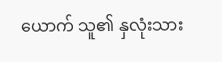ယောက် သူ၏ နှလုံးသား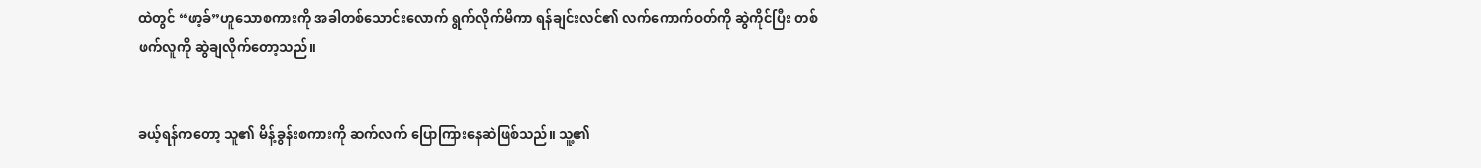ထဲတွင် “ဖာ့ခ်”ဟူသောစကားကို အခါတစ်သောင်းလောက် ရွက်လိုက်မိကာ ရန်ချင်းလင်၏ လက်ကောက်ဝတ်ကို ဆွဲကိုင်ပြီး တစ်ဖက်လူကို ဆွဲချလိုက်တော့သည်။


ခယ့်ရန်ကတော့ သူ၏ မိန့်ခွန်းစကားကို ဆက်လက် ပြောကြားနေဆဲဖြစ်သည်။ သူ့၏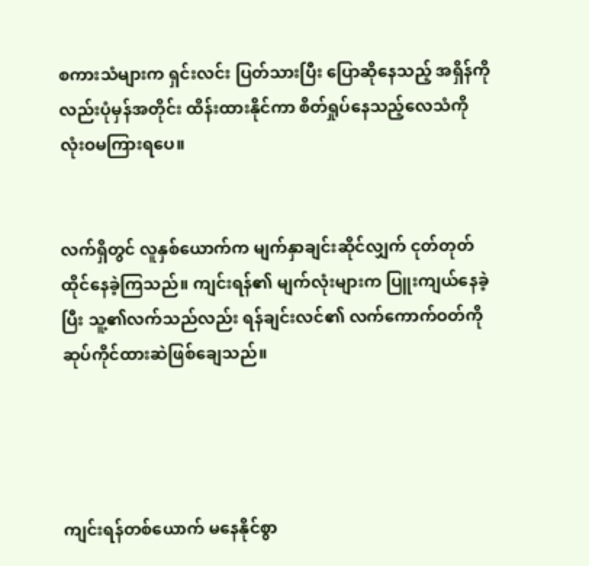စကားသံများက ရှင်းလင်း ပြတ်သားပြီး ပြောဆိုနေသည့် အရှိန်ကိုလည်းပုံမှန်အတိုင်း ထိန်းထားနိုင်ကာ စိတ်ရှုပ်နေသည့်လေသံကို လုံးဝမကြားရပေ။


လက်ရှိတွင် လူနှစ်ယောက်က မျက်နှာချင်းဆိုင်လျှက် ငုတ်တုတ်ထိုင်နေခဲ့ကြသည်။ ကျင်းရန်၏ မျက်လုံးများက ပြူးကျယ်နေခဲ့ပြီး သူ့၏လက်သည်လည်း ရန်ချင်းလင်၏ လက်ကောက်ဝတ်ကို ဆုပ်ကိုင်ထားဆဲဖြစ်ချေသည်။




ကျင်းရန်တစ်ယောက် မနေနိုင်စွာ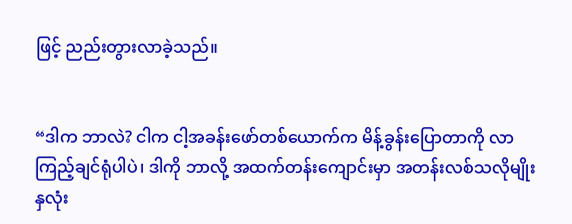ဖြင့် ညည်းတွားလာခဲ့သည်။


“ဒါက ဘာလဲ? ငါက ငါ့အခန်းဖော်တစ်ယောက်က မိန့်ခွန်းပြောတာကို လာကြည့်ချင်ရုံပါပဲ၊ ဒါကို ဘာလို့ အထက်တန်းကျောင်းမှာ အတန်းလစ်သလိုမျိုး နှလုံး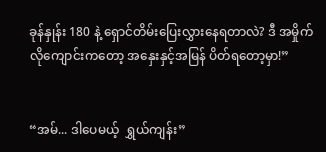ခုန်နှုန်း 180 နဲ့ ရှောင်တိမ်းပြေးလွှားနေရတာလဲ? ဒီ အမှိုက်လိုကျောင်းကတော့ အနှေးနှင့်အမြန် ပိတ်ရတော့မှာ!”


“အမ်... ဒါပေမယ့်  ရွှယ်ကျန်း”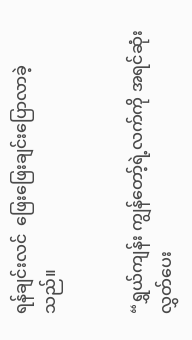ရန်ချင်းလင်  ဖြေးဖြေးချင်းပြောလာခဲ့သည်။


“ရွှယ်ကျန်း ကျွန်တော့်ရဲ့လက်ကို အရင်ဆုံးလွှတ်ပေး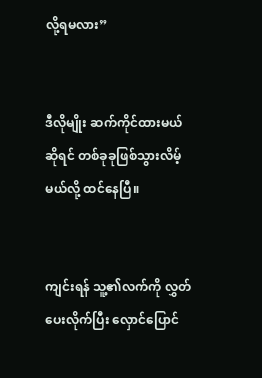လို့ရမလား”


ဒီလိုမျိုး ဆက်ကိုင်ထားမယ်ဆိုရင် တစ်ခုခုဖြစ်သွားလိမ့်မယ်လို့ ထင်နေပြီ။


ကျင်းရန် သူ့၏လက်ကို လွှတ်ပေးလိုက်ပြီး လှောင်ပြောင်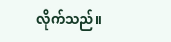လိုက်သည်။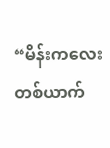“မိန်းကလေးတစ်ယာက်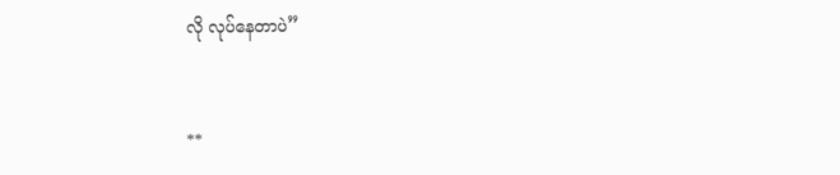လို လုပ်နေတာပဲ”


**